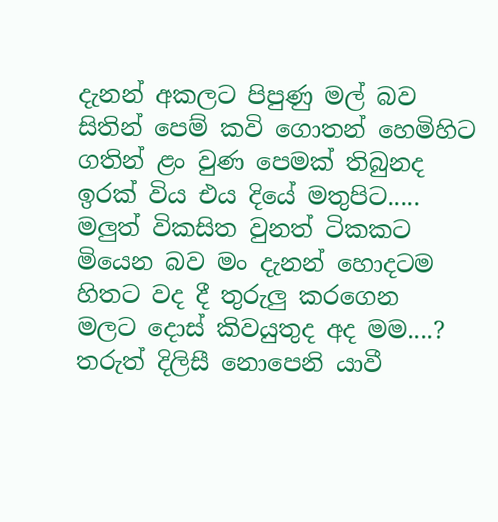දැනන් අකලට පිපුණු මල් බව
සිතින් පෙම් කවි ගොතන් හෙමිහිට
ගතින් ළං වුණ පෙමක් තිබුනද
ඉරක් විය එය දියේ මතුපිට.....
මලුත් විකසිත වුනත් ටිකකට
මියෙන බව මං දැනන් හොදටම
හිතට වද දී තුරුලු කරගෙන
මලට දොස් කිවයුතුද අද මම....?
තරුත් දිලිසී නොපෙනි යාවී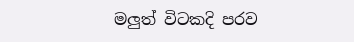මලුත් විටකදි පරව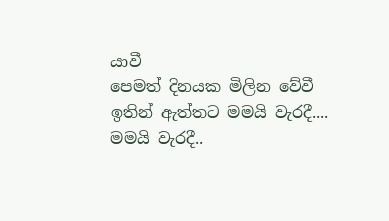යාවී
පෙමත් දිනයක මිලින වේවී
ඉතින් ඇත්තට මමයි වැරදී....
මමයි වැරදී..